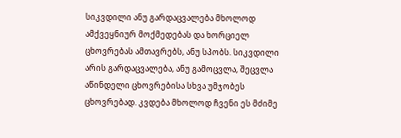სიკვდილი ანუ გარდაცვალება მხოლოდ ამქვეყნიურ მოქმედებას და ხორციელ ცხოვრებას ამთავრებს, ანუ სპობს. სიკვდილი არის გარდაცვალება, ანუ გამოცვლა, შეცვლა აწინდელი ცხოვრებისა სხვა უმჯობეს ცხოვრებად. კვდება მხოლოდ ჩვენი ეს მძიმე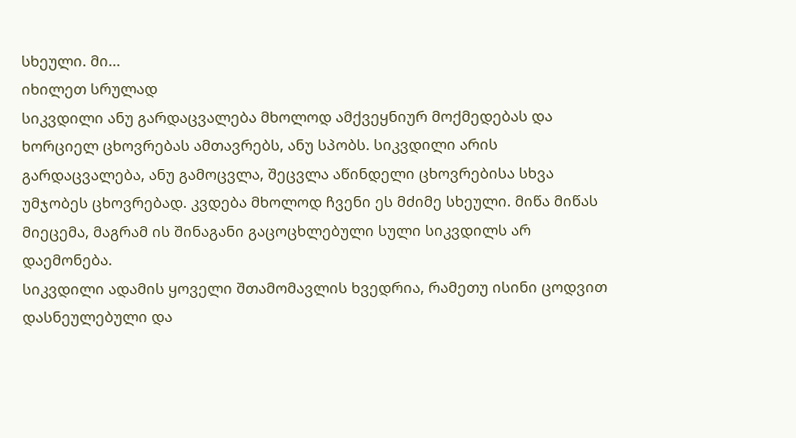სხეული. მი...
იხილეთ სრულად
სიკვდილი ანუ გარდაცვალება მხოლოდ ამქვეყნიურ მოქმედებას და ხორციელ ცხოვრებას ამთავრებს, ანუ სპობს. სიკვდილი არის გარდაცვალება, ანუ გამოცვლა, შეცვლა აწინდელი ცხოვრებისა სხვა უმჯობეს ცხოვრებად. კვდება მხოლოდ ჩვენი ეს მძიმე სხეული. მიწა მიწას მიეცემა, მაგრამ ის შინაგანი გაცოცხლებული სული სიკვდილს არ დაემონება.
სიკვდილი ადამის ყოველი შთამომავლის ხვედრია, რამეთუ ისინი ცოდვით დასნეულებული და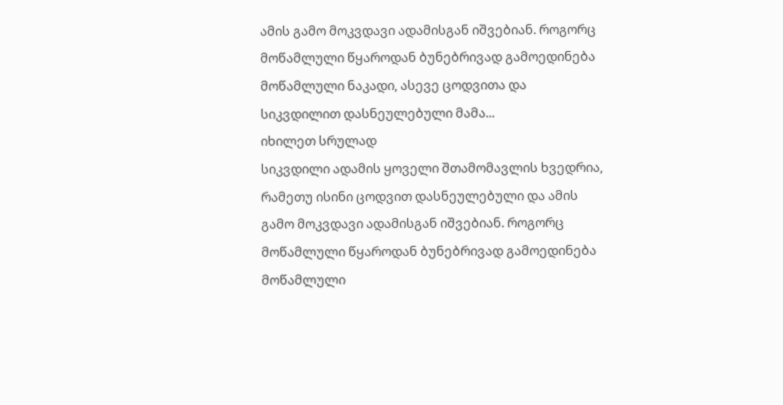ამის გამო მოკვდავი ადამისგან იშვებიან. როგორც მოწამლული წყაროდან ბუნებრივად გამოედინება მოწამლული ნაკადი, ასევე ცოდვითა და სიკვდილით დასნეულებული მამა...
იხილეთ სრულად
სიკვდილი ადამის ყოველი შთამომავლის ხვედრია, რამეთუ ისინი ცოდვით დასნეულებული და ამის გამო მოკვდავი ადამისგან იშვებიან. როგორც მოწამლული წყაროდან ბუნებრივად გამოედინება მოწამლული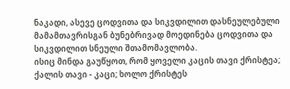ნაკადი, ასევე ცოდვითა და სიკვდილით დასნეულებული მამამთავრისგან ბუნებრივად მოედინება ცოდვითა და სიკვდილით სნეული შთამომავლობა.
ისიც მინდა გაუწყოთ, რომ ყოველი კაცის თავი ქრისტეა; ქალის თავი - კაცი; ხოლო ქრისტეს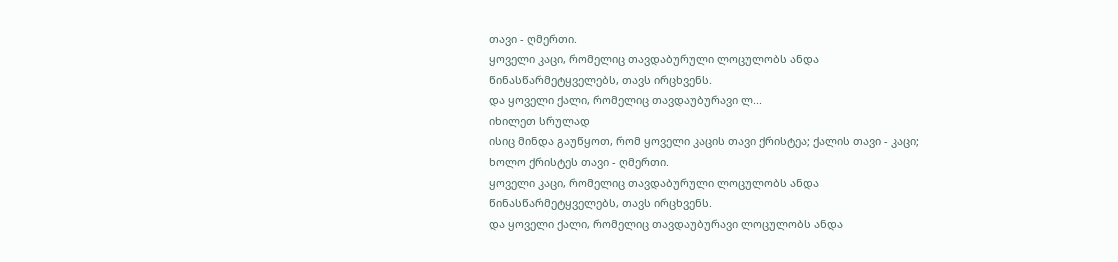თავი - ღმერთი.
ყოველი კაცი, რომელიც თავდაბურული ლოცულობს ანდა წინასწარმეტყველებს, თავს ირცხვენს.
და ყოველი ქალი, რომელიც თავდაუბურავი ლ...
იხილეთ სრულად
ისიც მინდა გაუწყოთ, რომ ყოველი კაცის თავი ქრისტეა; ქალის თავი - კაცი; ხოლო ქრისტეს თავი - ღმერთი.
ყოველი კაცი, რომელიც თავდაბურული ლოცულობს ანდა წინასწარმეტყველებს, თავს ირცხვენს.
და ყოველი ქალი, რომელიც თავდაუბურავი ლოცულობს ანდა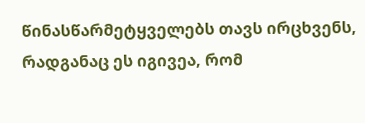წინასწარმეტყველებს თავს ირცხვენს, რადგანაც ეს იგივეა, რომ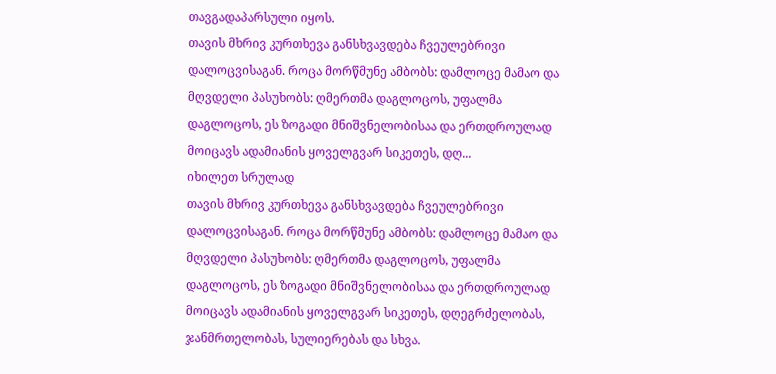თავგადაპარსული იყოს.
თავის მხრივ კურთხევა განსხვავდება ჩვეულებრივი დალოცვისაგან. როცა მორწმუნე ამბობს: დამლოცე მამაო და მღვდელი პასუხობს: ღმერთმა დაგლოცოს, უფალმა დაგლოცოს, ეს ზოგადი მნიშვნელობისაა და ერთდროულად მოიცავს ადამიანის ყოველგვარ სიკეთეს, დღ...
იხილეთ სრულად
თავის მხრივ კურთხევა განსხვავდება ჩვეულებრივი დალოცვისაგან. როცა მორწმუნე ამბობს: დამლოცე მამაო და მღვდელი პასუხობს: ღმერთმა დაგლოცოს, უფალმა დაგლოცოს, ეს ზოგადი მნიშვნელობისაა და ერთდროულად მოიცავს ადამიანის ყოველგვარ სიკეთეს, დღეგრძელობას, ჯანმრთელობას, სულიერებას და სხვა.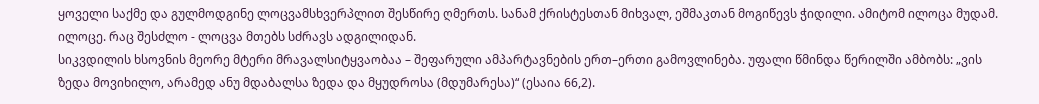ყოველი საქმე და გულმოდგინე ლოცვამსხვერპლით შესწირე ღმერთს. სანამ ქრისტესთან მიხვალ, ეშმაკთან მოგიწევს ჭიდილი. ამიტომ ილოცა მუდამ. ილოცე. რაც შესძლო - ლოცვა მთებს სძრავს ადგილიდან.
სიკვდილის ხსოვნის მეორე მტერი მრავალსიტყვაობაა – შეფარული ამპარტავნების ერთ–ერთი გამოვლინება. უფალი წმინდა წერილში ამბობს: „ვის ზედა მოვიხილო, არამედ ანუ მდაბალსა ზედა და მყუდროსა (მდუმარესა)“ (ესაია 66,2).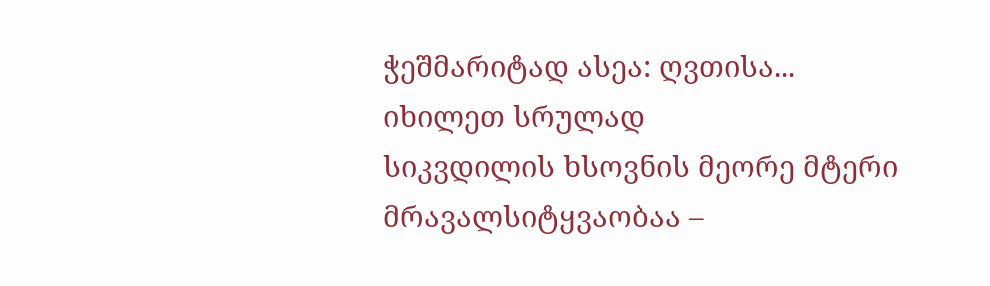ჭეშმარიტად ასეა: ღვთისა...
იხილეთ სრულად
სიკვდილის ხსოვნის მეორე მტერი მრავალსიტყვაობაა –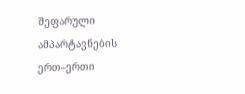შეფარული ამპარტავნების ერთ–ერთი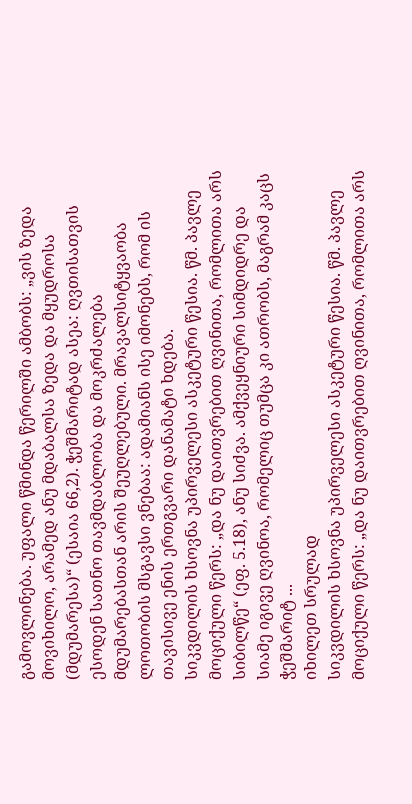გამოვლინება. უფალი წმინდა წერილში ამბობს: „ვის ზედა მოვიხილო, არამედ ანუ მდაბალსა ზედა და მყუდროსა (მდუმარესა)“ (ესაია 66,2). ჭეშმარიტად ასეა: ღვთისათვის ესოდენ სათნო თავმდაბლობა და მოკრძალება მდუმარებასთან არის შეუღლებული. მრავალსიტყვაობა ლოთობის მსგავსი ვნებაა: ადამიანს ისე იმონებს, რომ ის თავისივე ენის ერთგვარი დანამატი ხდება.
სიკვდილის ხსოვნა უპირველესი ასკეტური წესია. წმ. პავლე მოციქული წერს: „და ნუ დაითვრებით ღვინითა, რომლითა არს სიბილწე“ (ეფ. 5.18), ანუ სიძვა. ამქვეყნიური სიმდიდრე და სიამე იგივე ღვინოა, რომელიც თუმცა კი ათრობს, მაგრამ კაცს ჭეშმარიტ ...
იხილეთ სრულად
სიკვდილის ხსოვნა უპირველესი ასკეტური წესია. წმ. პავლე მოციქული წერს: „და ნუ დაითვრებით ღვინითა, რომლითა არს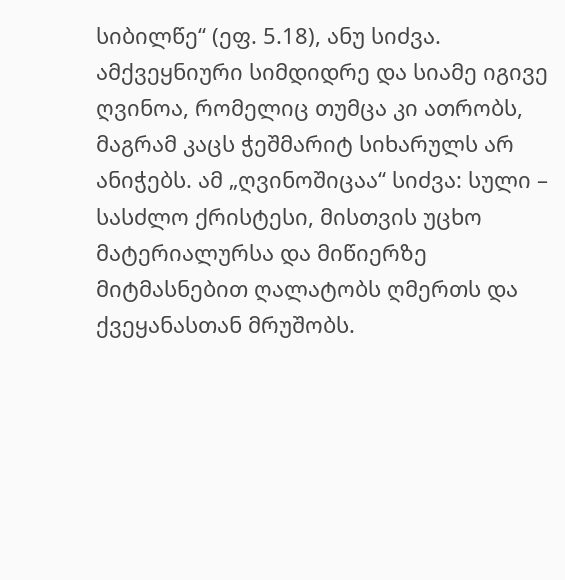სიბილწე“ (ეფ. 5.18), ანუ სიძვა. ამქვეყნიური სიმდიდრე და სიამე იგივე ღვინოა, რომელიც თუმცა კი ათრობს, მაგრამ კაცს ჭეშმარიტ სიხარულს არ ანიჭებს. ამ „ღვინოშიცაა“ სიძვა: სული – სასძლო ქრისტესი, მისთვის უცხო მატერიალურსა და მიწიერზე მიტმასნებით ღალატობს ღმერთს და ქვეყანასთან მრუშობს.